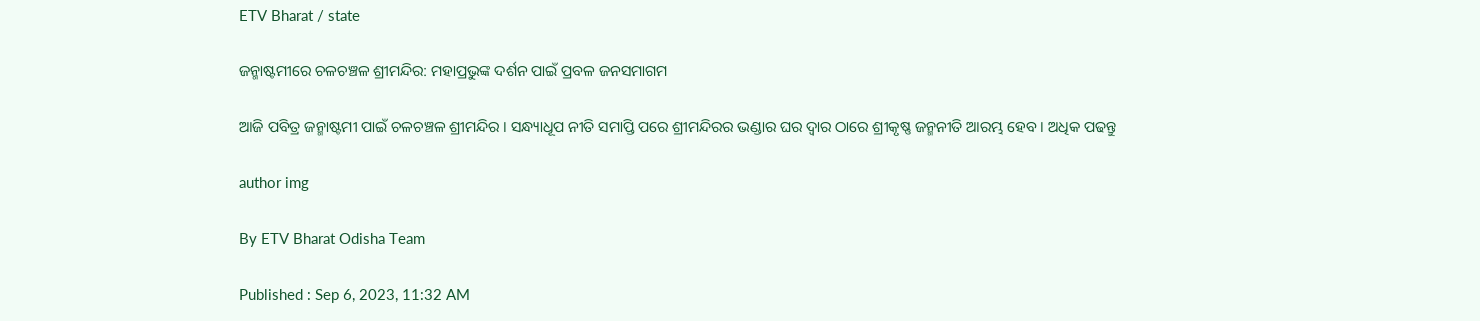ETV Bharat / state

ଜନ୍ମାଷ୍ଟମୀରେ ଚଳଚଞ୍ଚଳ ଶ୍ରୀମନ୍ଦିର: ମହାପ୍ରଭୁଙ୍କ ଦର୍ଶନ ପାଇଁ ପ୍ରବଳ ଜନସମାଗମ

ଆଜି ପବିତ୍ର ଜନ୍ମାଷ୍ଟମୀ ପାଇଁ ଚଳଚଞ୍ଚଳ ଶ୍ରୀମନ୍ଦିର । ସନ୍ଧ୍ୟାଧୂପ ନୀତି ସମାପ୍ତି ପରେ ଶ୍ରୀମନ୍ଦିରର ଭଣ୍ଡାର ଘର ଦ୍ୱାର ଠାରେ ଶ୍ରୀକୃଷ୍ଣ ଜନ୍ମନୀତି ଆରମ୍ଭ ହେବ । ଅଧିକ ପଢନ୍ତୁ

author img

By ETV Bharat Odisha Team

Published : Sep 6, 2023, 11:32 AM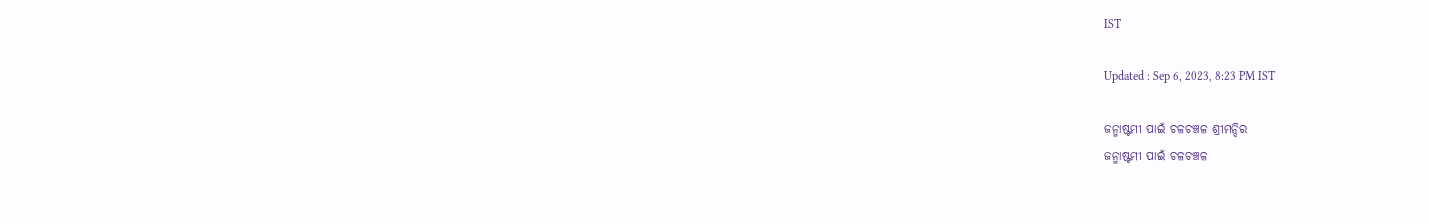IST

Updated : Sep 6, 2023, 8:23 PM IST

ଜନ୍ମାଷ୍ଟମୀ ପାଇଁ ଚଳଚଞ୍ଚଳ ଶ୍ରୀମନ୍ଦିର
ଜନ୍ମାଷ୍ଟମୀ ପାଇଁ ଚଳଚଞ୍ଚଳ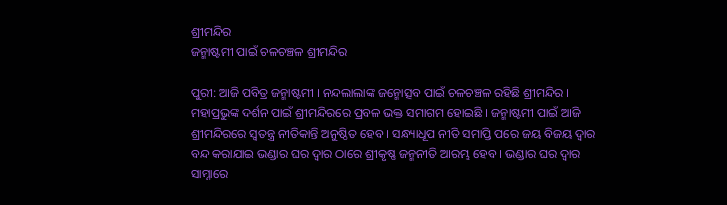ଶ୍ରୀମନ୍ଦିର
ଜନ୍ମାଷ୍ଟମୀ ପାଇଁ ଚଳଚଞ୍ଚଳ ଶ୍ରୀମନ୍ଦିର

ପୁରୀ: ଆଜି ପବିତ୍ର ଜନ୍ମାଷ୍ଟମୀ । ନନ୍ଦଲାଲାଙ୍କ ଜନ୍ମୋତ୍ସବ ପାଇଁ ଚଳଚଞ୍ଚଳ ରହିଛି ଶ୍ରୀମନ୍ଦିର । ମହାପ୍ରଭୁଙ୍କ ଦର୍ଶନ ପାଇଁ ଶ୍ରୀମନ୍ଦିରରେ ପ୍ରବଳ ଭକ୍ତ ସମାଗମ ହୋଇଛି । ଜନ୍ମାଷ୍ଟମୀ ପାଇଁ ଆଜି ଶ୍ରୀମନ୍ଦିରରେ ସ୍ବତନ୍ତ୍ର ନୀତିକାନ୍ତି ଅନୁଷ୍ଠିତ ହେବ । ସନ୍ଧ୍ୟାଧୂପ ନୀତି ସମାପ୍ତି ପରେ ଜୟ ବିଜୟ ଦ୍ୱାର ବନ୍ଦ କରାଯାଇ ଭଣ୍ଡାର ଘର ଦ୍ୱାର ଠାରେ ଶ୍ରୀକୃଷ୍ଣ ଜନ୍ମନୀତି ଆରମ୍ଭ ହେବ । ଭଣ୍ଡାର ଘର ଦ୍ବାର ସାମ୍ନାରେ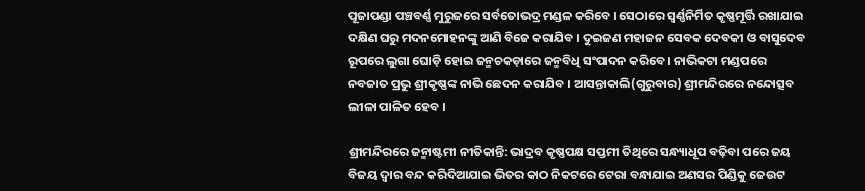ପୂଜାପଣ୍ଡା ପଞ୍ଚବର୍ଣ୍ଣ ମୁରୁଜରେ ସର୍ବତୋଭଦ୍ର ମଣ୍ଡଳ କରିବେ । ସେଠାରେ ସ୍ୱର୍ଣ୍ଣନିର୍ମିତ କୃଷ୍ଣମୂର୍ତ୍ତି ରଖାଯାଇ ଦକ୍ଷିଣ ଘରୁ ମଦନମୋହନଙ୍କୁ ଆଣି ବିଜେ କରାଯିବ । ଦୁଇଜଣ ମହାଜନ ସେବକ ଦେବକୀ ଓ ବାସୁଦେବ ରୂପରେ ଲୁଗା ଘୋଡ଼ି ହୋଇ ଜନ୍ମଚକଡ଼ାରେ ଜନ୍ମବିଧି ସଂପାଦନ କରିବେ । ନାଭିକଟା ମଣ୍ଡପରେ ନବଜାତ ପ୍ରଭୁ ଶ୍ରୀକୃଷ୍ଣଙ୍କ ନାଭି ଛେଦନ କରାଯିବ । ଆସନ୍ତାକାଲି(ଗୁରୁବାର) ଶ୍ରୀମନ୍ଦିରରେ ନନ୍ଦୋତ୍ସବ ଲୀଳା ପାଳିତ ହେବ ।

ଶ୍ରୀମନ୍ଦିରରେ ଜନ୍ମାଷ୍ଟମୀ ନୀତିକାନ୍ତି: ଭାଦ୍ରବ କୃଷ୍ଣପକ୍ଷ ସପ୍ତମୀ ତିଥିରେ ସନ୍ଧ୍ୟାଧୂପ ବଢ଼ିବା ପରେ ଜୟ ବିଜୟ ଦ୍ୱାର ବନ୍ଦ କରିଦିଆଯାଇ ଭିତର କାଠ ନିକଟରେ ଟେରା ବନ୍ଧାଯାଇ ଅଣସର ପିଣ୍ଡିକୁ ଜେଉଟ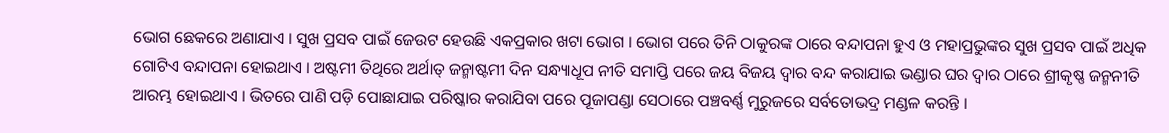ଭୋଗ ଛେକରେ ଅଣାଯାଏ । ସୁଖ ପ୍ରସବ ପାଇଁ ଜେଉଟ ହେଉଛି ଏକପ୍ରକାର ଖଟା ଭୋଗ । ଭୋଗ ପରେ ତିନି ଠାକୁରଙ୍କ ଠାରେ ବନ୍ଦାପନା ହୁଏ ଓ ମହାପ୍ରଭୁଙ୍କର ସୁଖ ପ୍ରସବ ପାଇଁ ଅଧିକ ଗୋଟିଏ ବନ୍ଦାପନା ହୋଇଥାଏ । ଅଷ୍ଟମୀ ତିଥିରେ ଅର୍ଥାତ୍ ଜନ୍ମାଷ୍ଟମୀ ଦିନ ସନ୍ଧ୍ୟାଧୂପ ନୀତି ସମାପ୍ତି ପରେ ଜୟ ବିଜୟ ଦ୍ୱାର ବନ୍ଦ କରାଯାଇ ଭଣ୍ଡାର ଘର ଦ୍ୱାର ଠାରେ ଶ୍ରୀକୃଷ୍ଣ ଜନ୍ମନୀତି ଆରମ୍ଭ ହୋଇଥାଏ । ଭିତରେ ପାଣି ପଡ଼ି ପୋଛାଯାଇ ପରିଷ୍କାର କରାଯିବା ପରେ ପୂଜାପଣ୍ଡା ସେଠାରେ ପଞ୍ଚବର୍ଣ୍ଣ ମୁରୁଜରେ ସର୍ବତୋଭଦ୍ର ମଣ୍ଡଳ କରନ୍ତି ।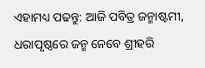ଏହାମଧ୍ୟ ପଢନ୍ତୁ: ଆଜି ପବିତ୍ର ଜନ୍ମାଷ୍ଟମୀ, ଧରାପୃଷ୍ଠରେ ଜନ୍ମ ନେବେ ଶ୍ରୀହରି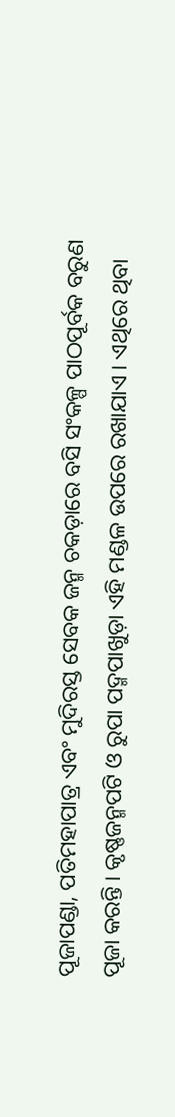ପୂଜାପଣ୍ଡା, ପତିମହାପାତ୍ର ଏବଂ ମୁଦିରସ୍ତ ସେବକ ଜନ୍ମ ଚକଡ଼ାରେ ବସି ସଂକଳ୍ପ ପାଠପୂର୍ବକ ବରୁଣ ପୂଜା କରନ୍ତି । କୃଷ୍ଣଜନ୍ମପଟି ଓ ରୁପା ପଦ୍ମପାଖୁଡ଼ା ଏହି ମଣ୍ଡଳ ଉପରେ ରଖାଯାଏ । ଏଥିରେ ଥିବା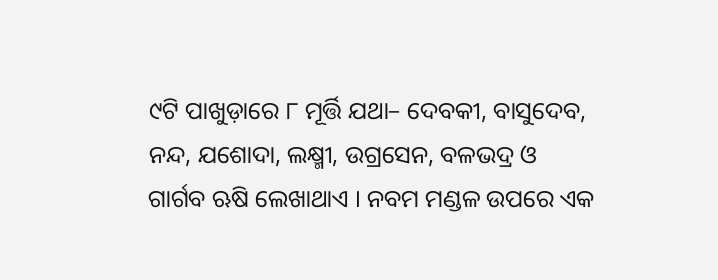୯ଟି ପାଖୁଡ଼ାରେ ୮ ମୂର୍ତ୍ତି ଯଥା– ଦେବକୀ, ବାସୁଦେବ, ନନ୍ଦ, ଯଶୋଦା, ଲକ୍ଷ୍ମୀ, ଉଗ୍ରସେନ, ବଳଭଦ୍ର ଓ ଗାର୍ଗବ ଋଷି ଲେଖାଥାଏ । ନବମ ମଣ୍ଡଳ ଉପରେ ଏକ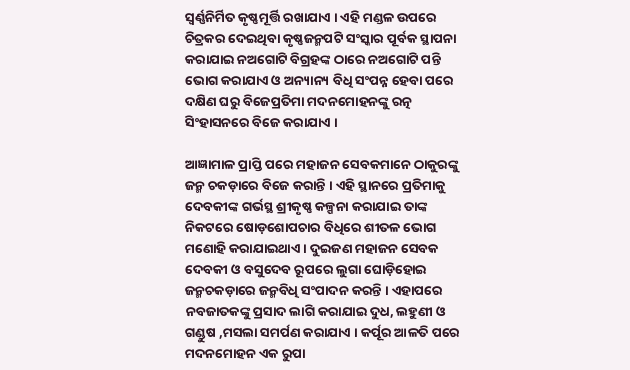ସ୍ୱର୍ଣ୍ଣନିର୍ମିତ କୃଷ୍ଣମୂର୍ତ୍ତି ରଖାଯାଏ । ଏହି ମଣ୍ଡଳ ଉପରେ ଚିତ୍ରକର ଦେଇଥିବା କୃଷ୍ଣଜନ୍ମପଟି ସଂସ୍କାର ପୂର୍ବକ ସ୍ଥାପନା କରାଯାଇ ନଅଗୋଟି ବିଗ୍ରହଙ୍କ ଠାରେ ନଅଗୋଟି ପନ୍ତି ଭୋଗ କରାଯାଏ ଓ ଅନ୍ୟାନ୍ୟ ବିଧି ସଂପନ୍ନ ହେବା ପରେ ଦକ୍ଷିଣ ଘରୁ ବିଜେପ୍ରତିମା ମଦନମୋହନଙ୍କୁ ରତ୍ନ ସିଂହାସନରେ ବିଜେ କରାଯାଏ ।

ଆଜ୍ଞାମାଳ ପ୍ରାପ୍ତି ପରେ ମହାଜନ ସେବକମାନେ ଠାକୁରଙ୍କୁ ଜନ୍ମ ଚକଡ଼ାରେ ବିଜେ କରାନ୍ତି । ଏହି ସ୍ଥାନରେ ପ୍ରତିମାକୁ ଦେବକୀଙ୍କ ଗର୍ଭସ୍ଥ ଶ୍ରୀକୃଷ୍ଣ କଳ୍ପନା କରାଯାଇ ତାଙ୍କ ନିକଟରେ ଷୋଡ଼ଶୋପଚାର ବିଧିରେ ଶୀତଳ ଭୋଗ ମଣୋହି କରାଯାଇଥାଏ । ଦୁଇଜଣ ମହାଜନ ସେବକ ଦେବକୀ ଓ ବସୁଦେବ ରୂପରେ ଲୁଗା ଘୋଡ଼ିହୋଇ ଜନ୍ମଚକଡ଼ାରେ ଜନ୍ମବିଧି ସଂପାଦନ କରନ୍ତି । ଏହାପରେ ନବଜାତକଙ୍କୁ ପ୍ରସାଦ ଲାଗି କରାଯାଇ ଦୁଧ, ଲହୁଣୀ ଓ ଗଣ୍ଡୁଷ ,ମସଲା ସମର୍ପଣ କରାଯାଏ । କର୍ପୂର ଆଳତି ପରେ ମଦନମୋହନ ଏକ ରୁପା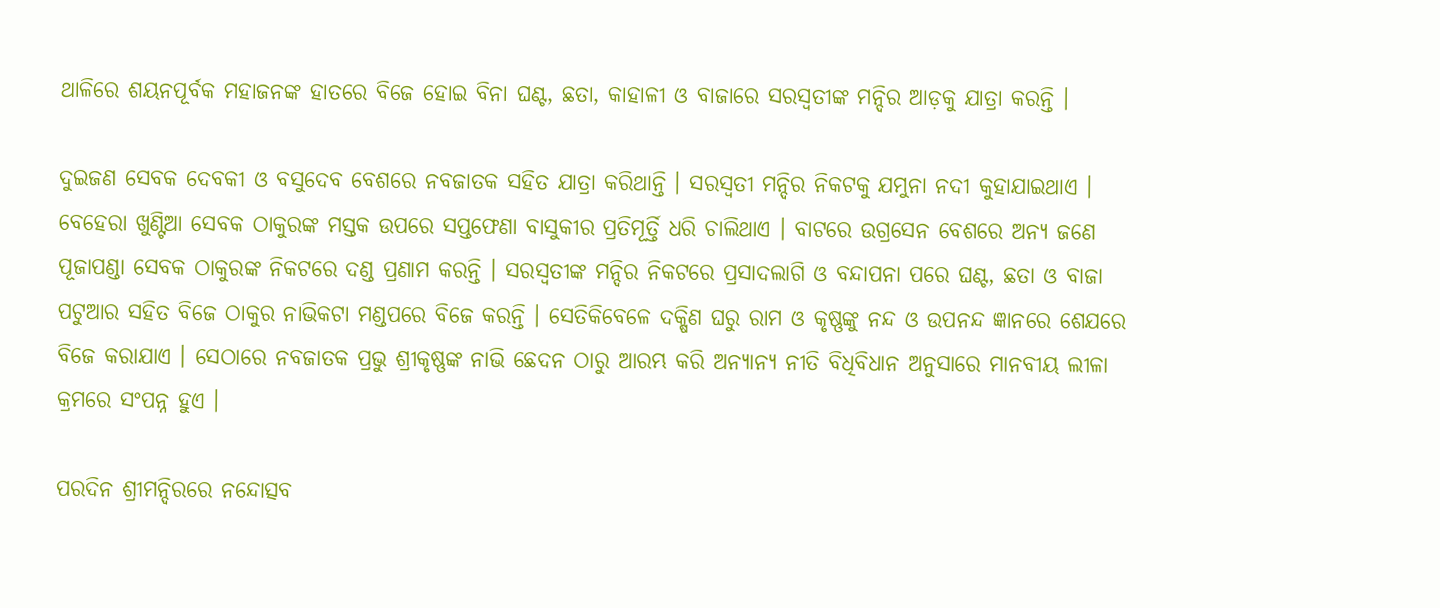ଥାଳିରେ ଶୟନପୂର୍ବକ ମହାଜନଙ୍କ ହାତରେ ବିଜେ ହୋଇ ବିନା ଘଣ୍ଟ, ଛତା, କାହାଳୀ ଓ ବାଜାରେ ସରସ୍ୱତୀଙ୍କ ମନ୍ଦିର ଆଡ଼କୁ ଯାତ୍ରା କରନ୍ତି ।

ଦୁଇଜଣ ସେବକ ଦେବକୀ ଓ ବସୁଦେବ ବେଶରେ ନବଜାତକ ସହିତ ଯାତ୍ରା କରିଥାନ୍ତି । ସରସ୍ୱତୀ ମନ୍ଦିର ନିକଟକୁ ଯମୁନା ନଦୀ କୁହାଯାଇଥାଏ । ବେହେରା ଖୁଣ୍ଟିଆ ସେବକ ଠାକୁରଙ୍କ ମସ୍ତକ ଉପରେ ସପ୍ତଫେଣା ବାସୁକୀର ପ୍ରତିମୂର୍ତ୍ତି ଧରି ଚାଲିଥାଏ । ବାଟରେ ଉଗ୍ରସେନ ବେଶରେ ଅନ୍ୟ ଜଣେ ପୂଜାପଣ୍ଡା ସେବକ ଠାକୁରଙ୍କ ନିକଟରେ ଦଣ୍ଡ ପ୍ରଣାମ କରନ୍ତି । ସରସ୍ୱତୀଙ୍କ ମନ୍ଦିର ନିକଟରେ ପ୍ରସାଦଲାଗି ଓ ବନ୍ଦାପନା ପରେ ଘଣ୍ଟ, ଛତା ଓ ବାଜା ପଟୁଆର ସହିତ ବିଜେ ଠାକୁର ନାଭିକଟା ମଣ୍ଡପରେ ବିଜେ କରନ୍ତି । ସେତିକିବେଳେ ଦକ୍ଷିଣ ଘରୁ ରାମ ଓ କୃଷ୍ଣଙ୍କୁ ନନ୍ଦ ଓ ଉପନନ୍ଦ ଜ୍ଞାନରେ ଶେଯରେ ବିଜେ କରାଯାଏ । ସେଠାରେ ନବଜାତକ ପ୍ରଭୁ ଶ୍ରୀକୃଷ୍ଣଙ୍କ ନାଭି ଛେଦନ ଠାରୁ ଆରମ୍ଭ କରି ଅନ୍ୟାନ୍ୟ ନୀତି ବିଧିବିଧାନ ଅନୁସାରେ ମାନବୀୟ ଲୀଳା କ୍ରମରେ ସଂପନ୍ନ ହୁଏ ।

ପରଦିନ ଶ୍ରୀମନ୍ଦିରରେ ନନ୍ଦୋତ୍ସବ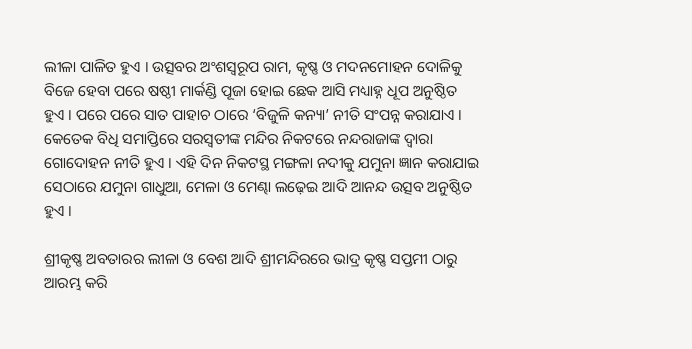ଲୀଳା ପାଳିତ ହୁଏ । ଉତ୍ସବର ଅଂଶସ୍ୱରୂପ ରାମ, କୃଷ୍ଣ ଓ ମଦନମୋହନ ଦୋଳିକୁ ବିଜେ ହେବା ପରେ ଷଷ୍ଠୀ ମାର୍କଣ୍ଡି ପୂଜା ହୋଇ ଛେକ ଆସି ମଧ୍ୟାହ୍ନ ଧୂପ ଅନୁଷ୍ଠିତ ହୁଏ । ପରେ ପରେ ସାତ ପାହାଚ ଠାରେ ‘ବିଜୁଳି କନ୍ୟା’ ନୀତି ସଂପନ୍ନ କରାଯାଏ । କେତେକ ବିଧି ସମାପ୍ତିରେ ସରସ୍ୱତୀଙ୍କ ମନ୍ଦିର ନିକଟରେ ନନ୍ଦରାଜାଙ୍କ ଦ୍ୱାରା ଗୋଦୋହନ ନୀତି ହୁଏ । ଏହି ଦିନ ନିକଟସ୍ଥ ମଙ୍ଗଳା ନଦୀକୁ ଯମୁନା ଜ୍ଞାନ କରାଯାଇ ସେଠାରେ ଯମୁନା ଗାଧୁଆ, ମେଳା ଓ ମେଣ୍ଢା ଲଢ଼େଇ ଆଦି ଆନନ୍ଦ ଉତ୍ସବ ଅନୁଷ୍ଠିତ ହୁଏ ।

ଶ୍ରୀକୃଷ୍ଣ ଅବତାରର ଲୀଳା ଓ ବେଶ ଆଦି ଶ୍ରୀମନ୍ଦିରରେ ଭାଦ୍ର କୃଷ୍ଣ ସପ୍ତମୀ ଠାରୁ ଆରମ୍ଭ କରି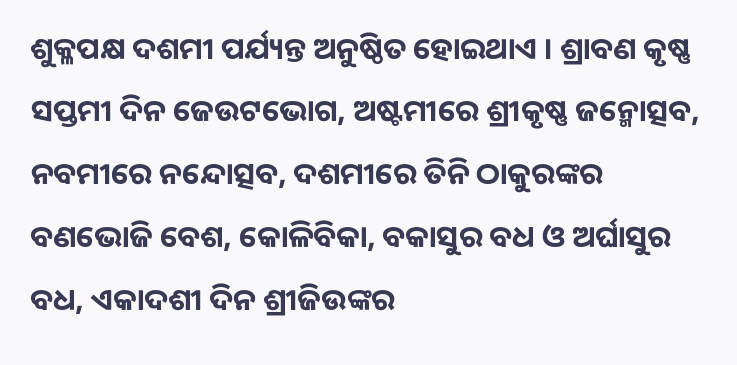ଶୁକ୍ଳପକ୍ଷ ଦଶମୀ ପର୍ଯ୍ୟନ୍ତ ଅନୁଷ୍ଠିତ ହୋଇଥାଏ । ଶ୍ରାବଣ କୃଷ୍ଣ ସପ୍ତମୀ ଦିନ ଜେଉଟଭୋଗ, ଅଷ୍ଟମୀରେ ଶ୍ରୀକୃଷ୍ଣ ଜନ୍ମୋତ୍ସବ, ନବମୀରେ ନନ୍ଦୋତ୍ସବ, ଦଶମୀରେ ତିନି ଠାକୁରଙ୍କର ବଣଭୋଜି ବେଶ, କୋଳିବିକା, ବକାସୁର ବଧ ଓ ଅର୍ଘାସୁର ବଧ, ଏକାଦଶୀ ଦିନ ଶ୍ରୀଜିଉଙ୍କର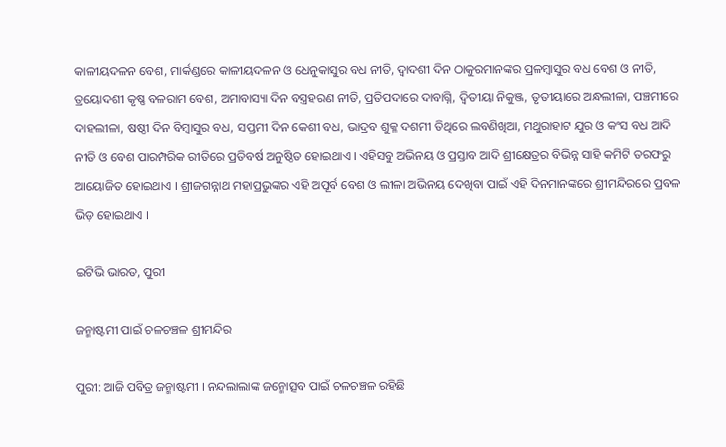କାଳୀୟଦଳନ ବେଶ, ମାର୍କଣ୍ଡରେ କାଳୀୟଦଳନ ଓ ଧେନୁକାସୁର ବଧ ନୀତି, ଦ୍ୱାଦଶୀ ଦିନ ଠାକୁରମାନଙ୍କର ପ୍ରଳମ୍ବାସୁର ବଧ ବେଶ ଓ ନୀତି, ତ୍ରୟୋଦଶୀ କୃଷ୍ଣ ବଳରାମ ବେଶ, ଅମାବାସ୍ୟା ଦିନ ବସ୍ତ୍ରହରଣ ନୀତି, ପ୍ରତିପଦାରେ ଦାବାଗ୍ନି, ଦ୍ୱିତୀୟା ନିକୁଞ୍ଜ, ତୃତୀୟାରେ ଅନ୍ଧଲୀଳା, ପଞ୍ଚମୀରେ ଦାହଲୀଳା, ଷଷ୍ଠୀ ଦିନ ବିମ୍ବାସୁର ବଧ, ସପ୍ତମୀ ଦିନ କେଶୀ ବଧ, ଭାଦ୍ରବ ଶୁକ୍ଳ ଦଶମୀ ତିଥିରେ ଲବଣିଖିଆ, ମଥୁରାହାଟ ଯୁର ଓ କଂସ ବଧ ଆଦି ନୀତି ଓ ବେଶ ପାରମ୍ପରିକ ରୀତିରେ ପ୍ରତିବର୍ଷ ଅନୁଷ୍ଠିତ ହୋଇଥାଏ । ଏହିସବୁ ଅଭିନୟ ଓ ପ୍ରସ୍ତାବ ଆଦି ଶ୍ରୀକ୍ଷେତ୍ରର ବିଭିନ୍ନ ସାହି କମିଟି ତରଫରୁ ଆୟୋଜିତ ହୋଇଥାଏ । ଶ୍ରୀଜଗନ୍ନାଥ ମହାପ୍ରଭୁଙ୍କର ଏହି ଅପୂର୍ବ ବେଶ ଓ ଲୀଳା ଅଭିନୟ ଦେଖିବା ପାଇଁ ଏହି ଦିନମାନଙ୍କରେ ଶ୍ରୀମନ୍ଦିରରେ ପ୍ରବଳ ଭିଡ଼ ହୋଇଥାଏ ।

ଇଟିଭି ଭାରତ, ପୁରୀ

ଜନ୍ମାଷ୍ଟମୀ ପାଇଁ ଚଳଚଞ୍ଚଳ ଶ୍ରୀମନ୍ଦିର

ପୁରୀ: ଆଜି ପବିତ୍ର ଜନ୍ମାଷ୍ଟମୀ । ନନ୍ଦଲାଲାଙ୍କ ଜନ୍ମୋତ୍ସବ ପାଇଁ ଚଳଚଞ୍ଚଳ ରହିଛି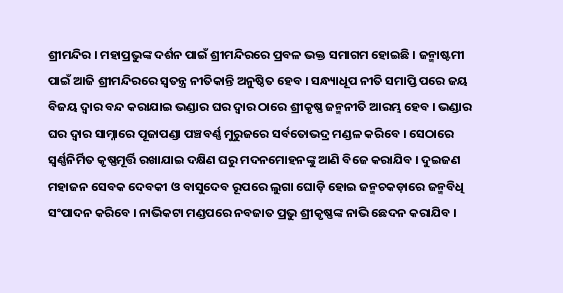ଶ୍ରୀମନ୍ଦିର । ମହାପ୍ରଭୁଙ୍କ ଦର୍ଶନ ପାଇଁ ଶ୍ରୀମନ୍ଦିରରେ ପ୍ରବଳ ଭକ୍ତ ସମାଗମ ହୋଇଛି । ଜନ୍ମାଷ୍ଟମୀ ପାଇଁ ଆଜି ଶ୍ରୀମନ୍ଦିରରେ ସ୍ବତନ୍ତ୍ର ନୀତିକାନ୍ତି ଅନୁଷ୍ଠିତ ହେବ । ସନ୍ଧ୍ୟାଧୂପ ନୀତି ସମାପ୍ତି ପରେ ଜୟ ବିଜୟ ଦ୍ୱାର ବନ୍ଦ କରାଯାଇ ଭଣ୍ଡାର ଘର ଦ୍ୱାର ଠାରେ ଶ୍ରୀକୃଷ୍ଣ ଜନ୍ମନୀତି ଆରମ୍ଭ ହେବ । ଭଣ୍ଡାର ଘର ଦ୍ବାର ସାମ୍ନାରେ ପୂଜାପଣ୍ଡା ପଞ୍ଚବର୍ଣ୍ଣ ମୁରୁଜରେ ସର୍ବତୋଭଦ୍ର ମଣ୍ଡଳ କରିବେ । ସେଠାରେ ସ୍ୱର୍ଣ୍ଣନିର୍ମିତ କୃଷ୍ଣମୂର୍ତ୍ତି ରଖାଯାଇ ଦକ୍ଷିଣ ଘରୁ ମଦନମୋହନଙ୍କୁ ଆଣି ବିଜେ କରାଯିବ । ଦୁଇଜଣ ମହାଜନ ସେବକ ଦେବକୀ ଓ ବାସୁଦେବ ରୂପରେ ଲୁଗା ଘୋଡ଼ି ହୋଇ ଜନ୍ମଚକଡ଼ାରେ ଜନ୍ମବିଧି ସଂପାଦନ କରିବେ । ନାଭିକଟା ମଣ୍ଡପରେ ନବଜାତ ପ୍ରଭୁ ଶ୍ରୀକୃଷ୍ଣଙ୍କ ନାଭି ଛେଦନ କରାଯିବ ।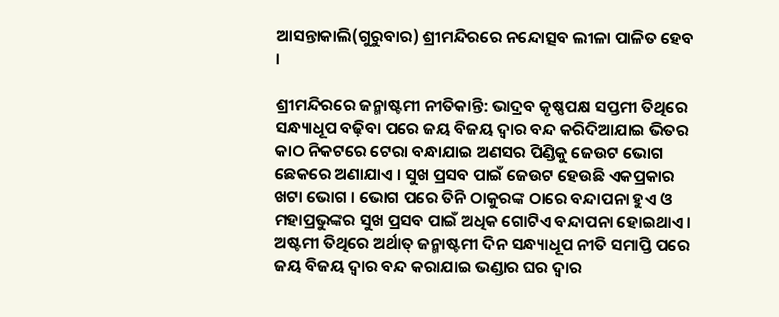ଆସନ୍ତାକାଲି(ଗୁରୁବାର) ଶ୍ରୀମନ୍ଦିରରେ ନନ୍ଦୋତ୍ସବ ଲୀଳା ପାଳିତ ହେବ ।

ଶ୍ରୀମନ୍ଦିରରେ ଜନ୍ମାଷ୍ଟମୀ ନୀତିକାନ୍ତି: ଭାଦ୍ରବ କୃଷ୍ଣପକ୍ଷ ସପ୍ତମୀ ତିଥିରେ ସନ୍ଧ୍ୟାଧୂପ ବଢ଼ିବା ପରେ ଜୟ ବିଜୟ ଦ୍ୱାର ବନ୍ଦ କରିଦିଆଯାଇ ଭିତର କାଠ ନିକଟରେ ଟେରା ବନ୍ଧାଯାଇ ଅଣସର ପିଣ୍ଡିକୁ ଜେଉଟ ଭୋଗ ଛେକରେ ଅଣାଯାଏ । ସୁଖ ପ୍ରସବ ପାଇଁ ଜେଉଟ ହେଉଛି ଏକପ୍ରକାର ଖଟା ଭୋଗ । ଭୋଗ ପରେ ତିନି ଠାକୁରଙ୍କ ଠାରେ ବନ୍ଦାପନା ହୁଏ ଓ ମହାପ୍ରଭୁଙ୍କର ସୁଖ ପ୍ରସବ ପାଇଁ ଅଧିକ ଗୋଟିଏ ବନ୍ଦାପନା ହୋଇଥାଏ । ଅଷ୍ଟମୀ ତିଥିରେ ଅର୍ଥାତ୍ ଜନ୍ମାଷ୍ଟମୀ ଦିନ ସନ୍ଧ୍ୟାଧୂପ ନୀତି ସମାପ୍ତି ପରେ ଜୟ ବିଜୟ ଦ୍ୱାର ବନ୍ଦ କରାଯାଇ ଭଣ୍ଡାର ଘର ଦ୍ୱାର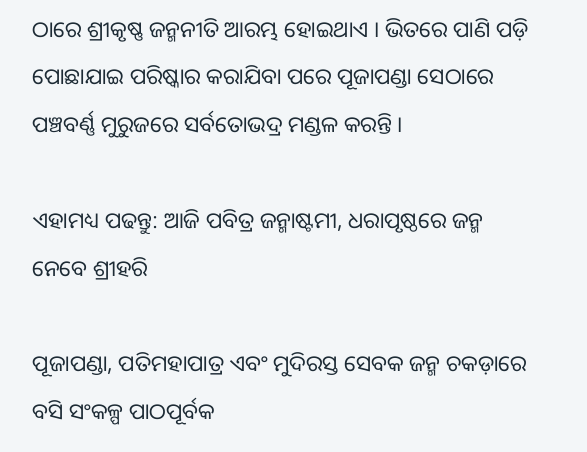ଠାରେ ଶ୍ରୀକୃଷ୍ଣ ଜନ୍ମନୀତି ଆରମ୍ଭ ହୋଇଥାଏ । ଭିତରେ ପାଣି ପଡ଼ି ପୋଛାଯାଇ ପରିଷ୍କାର କରାଯିବା ପରେ ପୂଜାପଣ୍ଡା ସେଠାରେ ପଞ୍ଚବର୍ଣ୍ଣ ମୁରୁଜରେ ସର୍ବତୋଭଦ୍ର ମଣ୍ଡଳ କରନ୍ତି ।

ଏହାମଧ୍ୟ ପଢନ୍ତୁ: ଆଜି ପବିତ୍ର ଜନ୍ମାଷ୍ଟମୀ, ଧରାପୃଷ୍ଠରେ ଜନ୍ମ ନେବେ ଶ୍ରୀହରି

ପୂଜାପଣ୍ଡା, ପତିମହାପାତ୍ର ଏବଂ ମୁଦିରସ୍ତ ସେବକ ଜନ୍ମ ଚକଡ଼ାରେ ବସି ସଂକଳ୍ପ ପାଠପୂର୍ବକ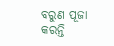ବରୁଣ ପୂଜା କରନ୍ତି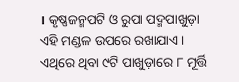। କୃଷ୍ଣଜନ୍ମପଟି ଓ ରୁପା ପଦ୍ମପାଖୁଡ଼ା ଏହି ମଣ୍ଡଳ ଉପରେ ରଖାଯାଏ । ଏଥିରେ ଥିବା ୯ଟି ପାଖୁଡ଼ାରେ ୮ ମୂର୍ତ୍ତି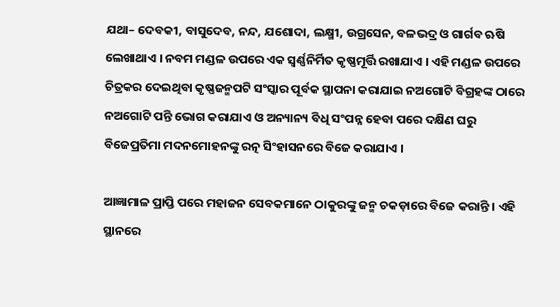ଯଥା– ଦେବକୀ, ବାସୁଦେବ, ନନ୍ଦ, ଯଶୋଦା, ଲକ୍ଷ୍ମୀ, ଉଗ୍ରସେନ, ବଳଭଦ୍ର ଓ ଗାର୍ଗବ ଋଷି ଲେଖାଥାଏ । ନବମ ମଣ୍ଡଳ ଉପରେ ଏକ ସ୍ୱର୍ଣ୍ଣନିର୍ମିତ କୃଷ୍ଣମୂର୍ତ୍ତି ରଖାଯାଏ । ଏହି ମଣ୍ଡଳ ଉପରେ ଚିତ୍ରକର ଦେଇଥିବା କୃଷ୍ଣଜନ୍ମପଟି ସଂସ୍କାର ପୂର୍ବକ ସ୍ଥାପନା କରାଯାଇ ନଅଗୋଟି ବିଗ୍ରହଙ୍କ ଠାରେ ନଅଗୋଟି ପନ୍ତି ଭୋଗ କରାଯାଏ ଓ ଅନ୍ୟାନ୍ୟ ବିଧି ସଂପନ୍ନ ହେବା ପରେ ଦକ୍ଷିଣ ଘରୁ ବିଜେପ୍ରତିମା ମଦନମୋହନଙ୍କୁ ରତ୍ନ ସିଂହାସନରେ ବିଜେ କରାଯାଏ ।

ଆଜ୍ଞାମାଳ ପ୍ରାପ୍ତି ପରେ ମହାଜନ ସେବକମାନେ ଠାକୁରଙ୍କୁ ଜନ୍ମ ଚକଡ଼ାରେ ବିଜେ କରାନ୍ତି । ଏହି ସ୍ଥାନରେ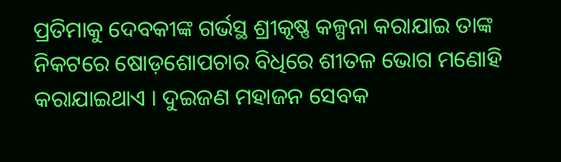ପ୍ରତିମାକୁ ଦେବକୀଙ୍କ ଗର୍ଭସ୍ଥ ଶ୍ରୀକୃଷ୍ଣ କଳ୍ପନା କରାଯାଇ ତାଙ୍କ ନିକଟରେ ଷୋଡ଼ଶୋପଚାର ବିଧିରେ ଶୀତଳ ଭୋଗ ମଣୋହି କରାଯାଇଥାଏ । ଦୁଇଜଣ ମହାଜନ ସେବକ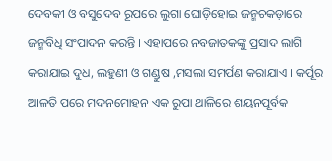ଦେବକୀ ଓ ବସୁଦେବ ରୂପରେ ଲୁଗା ଘୋଡ଼ିହୋଇ ଜନ୍ମଚକଡ଼ାରେ ଜନ୍ମବିଧି ସଂପାଦନ କରନ୍ତି । ଏହାପରେ ନବଜାତକଙ୍କୁ ପ୍ରସାଦ ଲାଗି କରାଯାଇ ଦୁଧ, ଲହୁଣୀ ଓ ଗଣ୍ଡୁଷ ,ମସଲା ସମର୍ପଣ କରାଯାଏ । କର୍ପୂର ଆଳତି ପରେ ମଦନମୋହନ ଏକ ରୁପା ଥାଳିରେ ଶୟନପୂର୍ବକ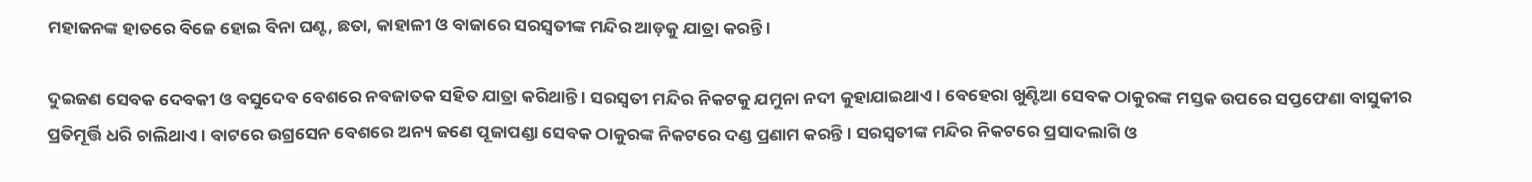ମହାଜନଙ୍କ ହାତରେ ବିଜେ ହୋଇ ବିନା ଘଣ୍ଟ, ଛତା, କାହାଳୀ ଓ ବାଜାରେ ସରସ୍ୱତୀଙ୍କ ମନ୍ଦିର ଆଡ଼କୁ ଯାତ୍ରା କରନ୍ତି ।

ଦୁଇଜଣ ସେବକ ଦେବକୀ ଓ ବସୁଦେବ ବେଶରେ ନବଜାତକ ସହିତ ଯାତ୍ରା କରିଥାନ୍ତି । ସରସ୍ୱତୀ ମନ୍ଦିର ନିକଟକୁ ଯମୁନା ନଦୀ କୁହାଯାଇଥାଏ । ବେହେରା ଖୁଣ୍ଟିଆ ସେବକ ଠାକୁରଙ୍କ ମସ୍ତକ ଉପରେ ସପ୍ତଫେଣା ବାସୁକୀର ପ୍ରତିମୂର୍ତ୍ତି ଧରି ଚାଲିଥାଏ । ବାଟରେ ଉଗ୍ରସେନ ବେଶରେ ଅନ୍ୟ ଜଣେ ପୂଜାପଣ୍ଡା ସେବକ ଠାକୁରଙ୍କ ନିକଟରେ ଦଣ୍ଡ ପ୍ରଣାମ କରନ୍ତି । ସରସ୍ୱତୀଙ୍କ ମନ୍ଦିର ନିକଟରେ ପ୍ରସାଦଲାଗି ଓ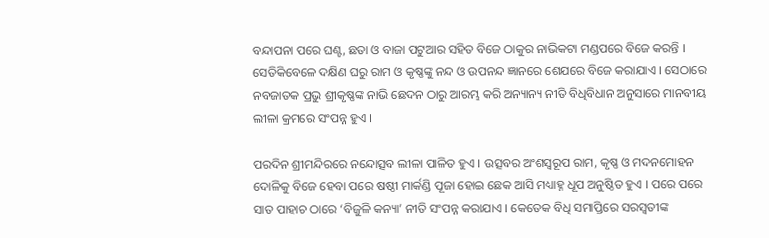ବନ୍ଦାପନା ପରେ ଘଣ୍ଟ, ଛତା ଓ ବାଜା ପଟୁଆର ସହିତ ବିଜେ ଠାକୁର ନାଭିକଟା ମଣ୍ଡପରେ ବିଜେ କରନ୍ତି । ସେତିକିବେଳେ ଦକ୍ଷିଣ ଘରୁ ରାମ ଓ କୃଷ୍ଣଙ୍କୁ ନନ୍ଦ ଓ ଉପନନ୍ଦ ଜ୍ଞାନରେ ଶେଯରେ ବିଜେ କରାଯାଏ । ସେଠାରେ ନବଜାତକ ପ୍ରଭୁ ଶ୍ରୀକୃଷ୍ଣଙ୍କ ନାଭି ଛେଦନ ଠାରୁ ଆରମ୍ଭ କରି ଅନ୍ୟାନ୍ୟ ନୀତି ବିଧିବିଧାନ ଅନୁସାରେ ମାନବୀୟ ଲୀଳା କ୍ରମରେ ସଂପନ୍ନ ହୁଏ ।

ପରଦିନ ଶ୍ରୀମନ୍ଦିରରେ ନନ୍ଦୋତ୍ସବ ଲୀଳା ପାଳିତ ହୁଏ । ଉତ୍ସବର ଅଂଶସ୍ୱରୂପ ରାମ, କୃଷ୍ଣ ଓ ମଦନମୋହନ ଦୋଳିକୁ ବିଜେ ହେବା ପରେ ଷଷ୍ଠୀ ମାର୍କଣ୍ଡି ପୂଜା ହୋଇ ଛେକ ଆସି ମଧ୍ୟାହ୍ନ ଧୂପ ଅନୁଷ୍ଠିତ ହୁଏ । ପରେ ପରେ ସାତ ପାହାଚ ଠାରେ ‘ବିଜୁଳି କନ୍ୟା’ ନୀତି ସଂପନ୍ନ କରାଯାଏ । କେତେକ ବିଧି ସମାପ୍ତିରେ ସରସ୍ୱତୀଙ୍କ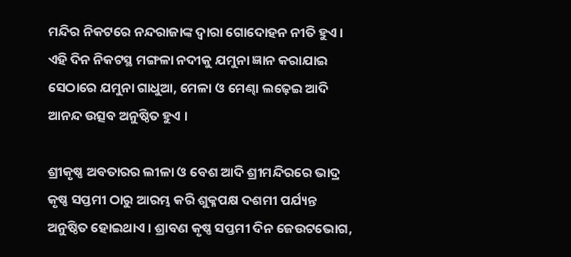ମନ୍ଦିର ନିକଟରେ ନନ୍ଦରାଜାଙ୍କ ଦ୍ୱାରା ଗୋଦୋହନ ନୀତି ହୁଏ । ଏହି ଦିନ ନିକଟସ୍ଥ ମଙ୍ଗଳା ନଦୀକୁ ଯମୁନା ଜ୍ଞାନ କରାଯାଇ ସେଠାରେ ଯମୁନା ଗାଧୁଆ, ମେଳା ଓ ମେଣ୍ଢା ଲଢ଼େଇ ଆଦି ଆନନ୍ଦ ଉତ୍ସବ ଅନୁଷ୍ଠିତ ହୁଏ ।

ଶ୍ରୀକୃଷ୍ଣ ଅବତାରର ଲୀଳା ଓ ବେଶ ଆଦି ଶ୍ରୀମନ୍ଦିରରେ ଭାଦ୍ର କୃଷ୍ଣ ସପ୍ତମୀ ଠାରୁ ଆରମ୍ଭ କରି ଶୁକ୍ଳପକ୍ଷ ଦଶମୀ ପର୍ଯ୍ୟନ୍ତ ଅନୁଷ୍ଠିତ ହୋଇଥାଏ । ଶ୍ରାବଣ କୃଷ୍ଣ ସପ୍ତମୀ ଦିନ ଜେଉଟଭୋଗ,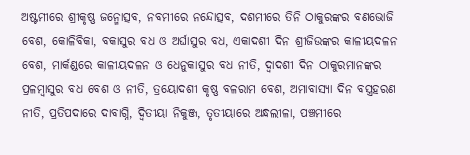ଅଷ୍ଟମୀରେ ଶ୍ରୀକୃଷ୍ଣ ଜନ୍ମୋତ୍ସବ, ନବମୀରେ ନନ୍ଦୋତ୍ସବ, ଦଶମୀରେ ତିନି ଠାକୁରଙ୍କର ବଣଭୋଜି ବେଶ, କୋଳିବିକା, ବକାସୁର ବଧ ଓ ଅର୍ଘାସୁର ବଧ, ଏକାଦଶୀ ଦିନ ଶ୍ରୀଜିଉଙ୍କର କାଳୀୟଦଳନ ବେଶ, ମାର୍କଣ୍ଡରେ କାଳୀୟଦଳନ ଓ ଧେନୁକାସୁର ବଧ ନୀତି, ଦ୍ୱାଦଶୀ ଦିନ ଠାକୁରମାନଙ୍କର ପ୍ରଳମ୍ବାସୁର ବଧ ବେଶ ଓ ନୀତି, ତ୍ରୟୋଦଶୀ କୃଷ୍ଣ ବଳରାମ ବେଶ, ଅମାବାସ୍ୟା ଦିନ ବସ୍ତ୍ରହରଣ ନୀତି, ପ୍ରତିପଦାରେ ଦାବାଗ୍ନି, ଦ୍ୱିତୀୟା ନିକୁଞ୍ଜ, ତୃତୀୟାରେ ଅନ୍ଧଲୀଳା, ପଞ୍ଚମୀରେ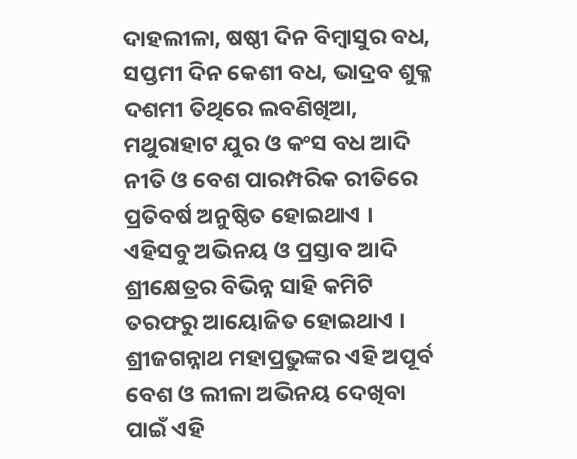ଦାହଲୀଳା, ଷଷ୍ଠୀ ଦିନ ବିମ୍ବାସୁର ବଧ, ସପ୍ତମୀ ଦିନ କେଶୀ ବଧ, ଭାଦ୍ରବ ଶୁକ୍ଳ ଦଶମୀ ତିଥିରେ ଲବଣିଖିଆ, ମଥୁରାହାଟ ଯୁର ଓ କଂସ ବଧ ଆଦି ନୀତି ଓ ବେଶ ପାରମ୍ପରିକ ରୀତିରେ ପ୍ରତିବର୍ଷ ଅନୁଷ୍ଠିତ ହୋଇଥାଏ । ଏହିସବୁ ଅଭିନୟ ଓ ପ୍ରସ୍ତାବ ଆଦି ଶ୍ରୀକ୍ଷେତ୍ରର ବିଭିନ୍ନ ସାହି କମିଟି ତରଫରୁ ଆୟୋଜିତ ହୋଇଥାଏ । ଶ୍ରୀଜଗନ୍ନାଥ ମହାପ୍ରଭୁଙ୍କର ଏହି ଅପୂର୍ବ ବେଶ ଓ ଲୀଳା ଅଭିନୟ ଦେଖିବା ପାଇଁ ଏହି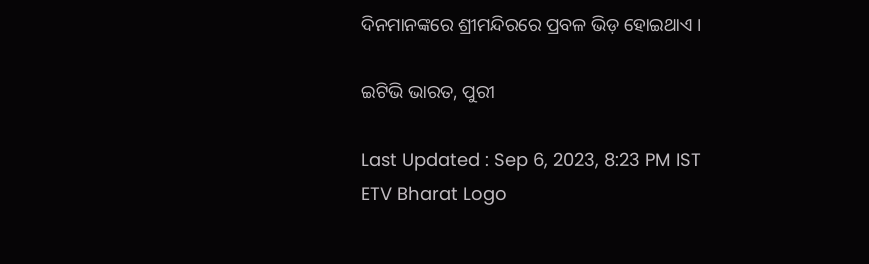ଦିନମାନଙ୍କରେ ଶ୍ରୀମନ୍ଦିରରେ ପ୍ରବଳ ଭିଡ଼ ହୋଇଥାଏ ।

ଇଟିଭି ଭାରତ, ପୁରୀ

Last Updated : Sep 6, 2023, 8:23 PM IST
ETV Bharat Logo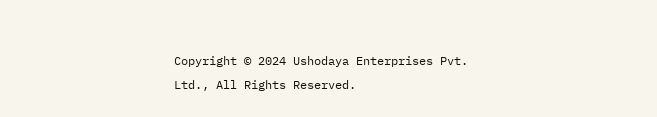Copyright © 2024 Ushodaya Enterprises Pvt. Ltd., All Rights Reserved.